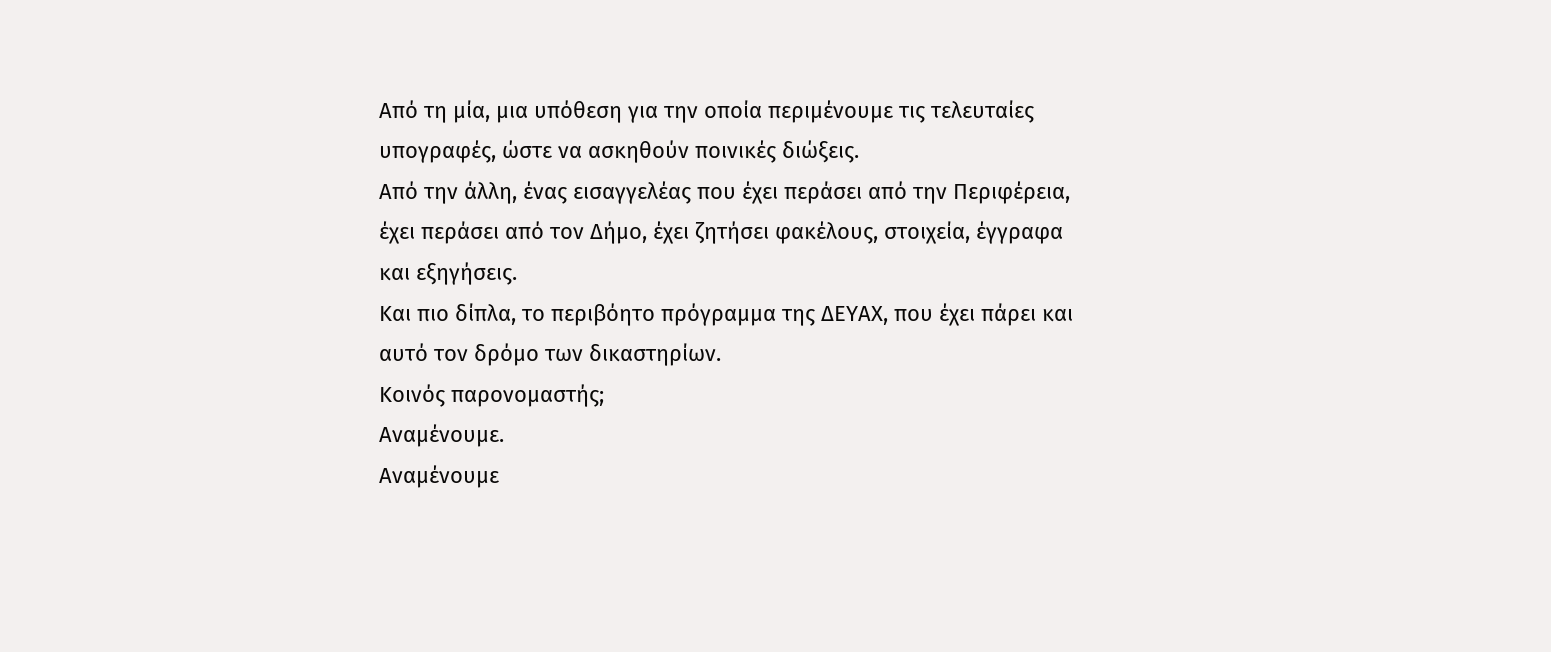Από τη μία, μια υπόθεση για την οποία περιμένουμε τις τελευταίες υπογραφές, ώστε να ασκηθούν ποινικές διώξεις.
Από την άλλη, ένας εισαγγελέας που έχει περάσει από την Περιφέρεια, έχει περάσει από τον Δήμο, έχει ζητήσει φακέλους, στοιχεία, έγγραφα και εξηγήσεις.
Και πιο δίπλα, το περιβόητο πρόγραμμα της ΔΕΥΑΧ, που έχει πάρει και αυτό τον δρόμο των δικαστηρίων.
Κοινός παρονομαστής;
Αναμένουμε.
Αναμένουμε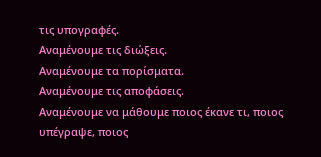τις υπογραφές.
Αναμένουμε τις διώξεις.
Αναμένουμε τα πορίσματα.
Αναμένουμε τις αποφάσεις.
Αναμένουμε να μάθουμε ποιος έκανε τι, ποιος υπέγραψε, ποιος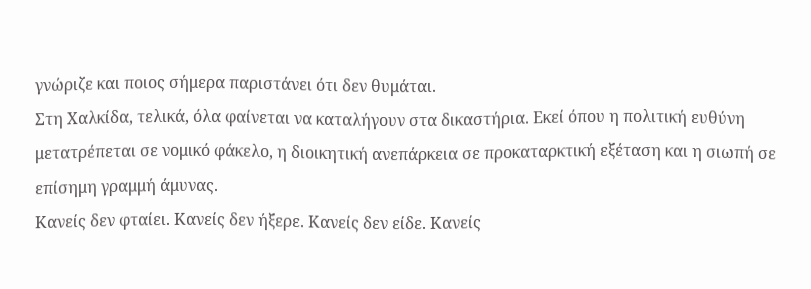γνώριζε και ποιος σήμερα παριστάνει ότι δεν θυμάται.
Στη Χαλκίδα, τελικά, όλα φαίνεται να καταλήγουν στα δικαστήρια. Εκεί όπου η πολιτική ευθύνη μετατρέπεται σε νομικό φάκελο, η διοικητική ανεπάρκεια σε προκαταρκτική εξέταση και η σιωπή σε επίσημη γραμμή άμυνας.
Κανείς δεν φταίει. Κανείς δεν ήξερε. Κανείς δεν είδε. Κανείς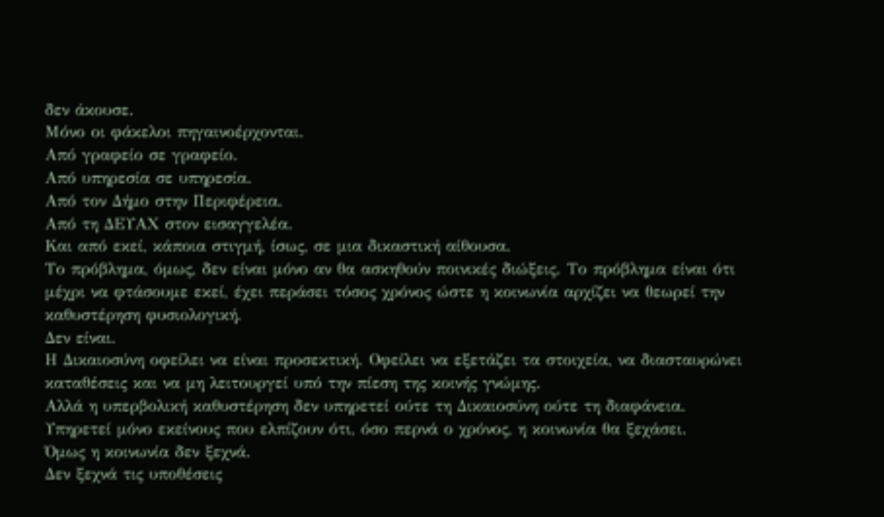δεν άκουσε.
Μόνο οι φάκελοι πηγαινοέρχονται.
Από γραφείο σε γραφείο.
Από υπηρεσία σε υπηρεσία.
Από τον Δήμο στην Περιφέρεια.
Από τη ΔΕΥΑΧ στον εισαγγελέα.
Και από εκεί, κάποια στιγμή, ίσως, σε μια δικαστική αίθουσα.
Το πρόβλημα, όμως, δεν είναι μόνο αν θα ασκηθούν ποινικές διώξεις. Το πρόβλημα είναι ότι μέχρι να φτάσουμε εκεί, έχει περάσει τόσος χρόνος ώστε η κοινωνία αρχίζει να θεωρεί την καθυστέρηση φυσιολογική.
Δεν είναι.
Η Δικαιοσύνη οφείλει να είναι προσεκτική. Οφείλει να εξετάζει τα στοιχεία, να διασταυρώνει καταθέσεις και να μη λειτουργεί υπό την πίεση της κοινής γνώμης.
Αλλά η υπερβολική καθυστέρηση δεν υπηρετεί ούτε τη Δικαιοσύνη ούτε τη διαφάνεια. Υπηρετεί μόνο εκείνους που ελπίζουν ότι, όσο περνά ο χρόνος, η κοινωνία θα ξεχάσει.
Όμως η κοινωνία δεν ξεχνά.
Δεν ξεχνά τις υποθέσεις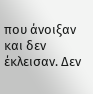που άνοιξαν και δεν έκλεισαν. Δεν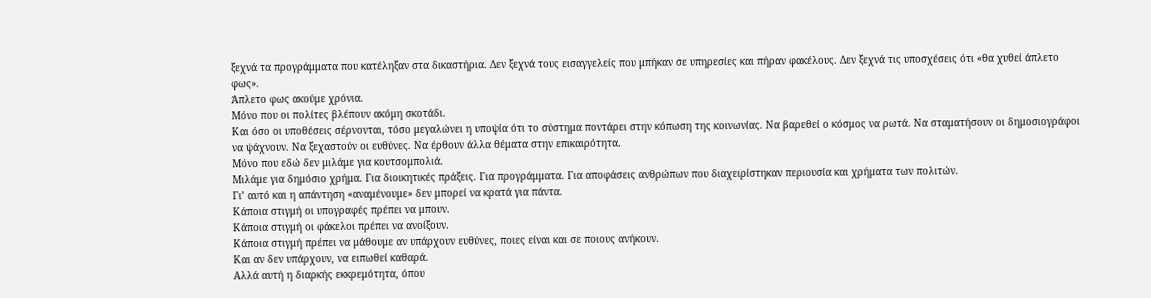ξεχνά τα προγράμματα που κατέληξαν στα δικαστήρια. Δεν ξεχνά τους εισαγγελείς που μπήκαν σε υπηρεσίες και πήραν φακέλους. Δεν ξεχνά τις υποσχέσεις ότι «θα χυθεί άπλετο φως».
Άπλετο φως ακούμε χρόνια.
Μόνο που οι πολίτες βλέπουν ακόμη σκοτάδι.
Και όσο οι υποθέσεις σέρνονται, τόσο μεγαλώνει η υποψία ότι το σύστημα ποντάρει στην κόπωση της κοινωνίας. Να βαρεθεί ο κόσμος να ρωτά. Να σταματήσουν οι δημοσιογράφοι να ψάχνουν. Να ξεχαστούν οι ευθύνες. Να έρθουν άλλα θέματα στην επικαιρότητα.
Μόνο που εδώ δεν μιλάμε για κουτσομπολιά.
Μιλάμε για δημόσιο χρήμα. Για διοικητικές πράξεις. Για προγράμματα. Για αποφάσεις ανθρώπων που διαχειρίστηκαν περιουσία και χρήματα των πολιτών.
Γι’ αυτό και η απάντηση «αναμένουμε» δεν μπορεί να κρατά για πάντα.
Κάποια στιγμή οι υπογραφές πρέπει να μπουν.
Κάποια στιγμή οι φάκελοι πρέπει να ανοίξουν.
Κάποια στιγμή πρέπει να μάθουμε αν υπάρχουν ευθύνες, ποιες είναι και σε ποιους ανήκουν.
Και αν δεν υπάρχουν, να ειπωθεί καθαρά.
Αλλά αυτή η διαρκής εκκρεμότητα, όπου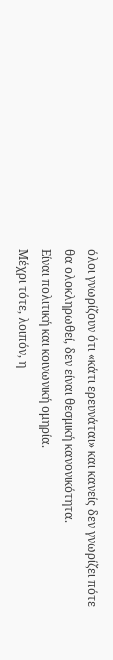όλοι γνωρίζουν ότι «κάτι ερευνάται» και κανείς δεν γνωρίζει πότε θα ολοκληρωθεί, δεν είναι θεσμική κανονικότητα.
Είναι πολιτική και κοινωνική ομηρία.
Μέχρι τότε, λοιπόν, η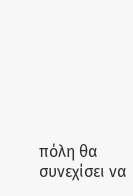πόλη θα συνεχίσει να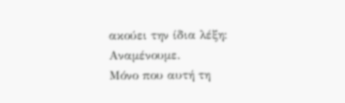ακούει την ίδια λέξη:
Αναμένουμε.
Μόνο που αυτή τη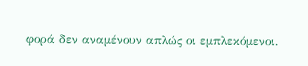φορά δεν αναμένουν απλώς οι εμπλεκόμενοι.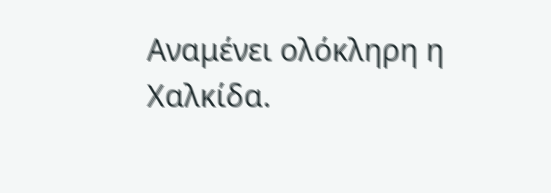Αναμένει ολόκληρη η Χαλκίδα.